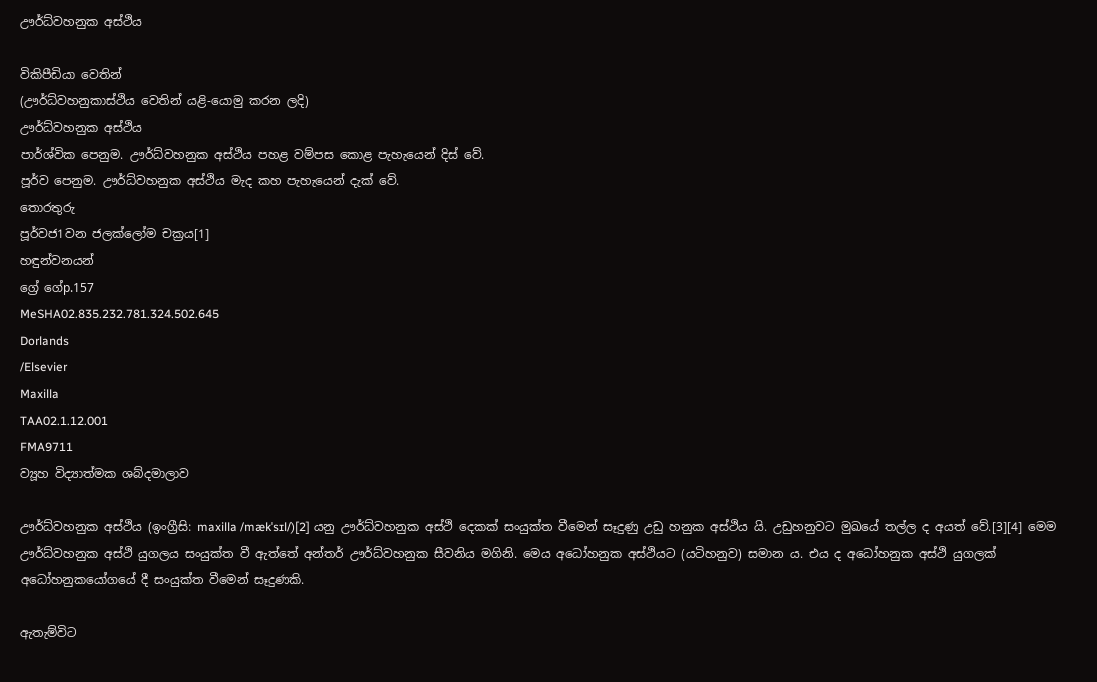ඌර්ධ්වහනුක අස්ථිය

විකිපීඩියා වෙතින්
(ඌර්ධ්වහනුකාස්ථිය වෙතින් යළි-යොමු කරන ලදි)
ඌර්ධ්වහනුක අස්ථිය
පාර්ශ්වික පෙනුම. ඌර්ධ්වහනුක අස්ථිය පහළ වම්පස කොළ පැහැයෙන් දිස් වේ.
පූර්ව පෙනුම. ඌර්ධ්වහනුක අස්ථිය මැද කහ පැහැයෙන් දැක් වේ.
තොරතුරු
පූර්වජ1වන ජලක්ලෝම චක්‍රය[1]
හඳුන්වනයන්
ග්‍රේ ගේp.157
MeSHA02.835.232.781.324.502.645
Dorlands
/Elsevier
Maxilla
TAA02.1.12.001
FMA9711
ව්‍යූහ විද්‍යාත්මක ශබ්දමාලාව

ඌර්ධ්වහනුක අස්ථිය (ඉංග්‍රීසි: maxilla /mækˈsɪl/)[2] යනු ඌර්ධ්වහනුක අස්ථි දෙකක් සංයුක්ත වීමෙන් සෑදුණු උඩු හනුක අස්ථිය යි. උඩුහනුවට මුඛයේ තල්ල ද අයත් වේ.[3][4] මෙම ඌර්ධ්වහනුක අස්ථි යුගලය සංයුක්ත වී ඇත්තේ අන්තර් ඌර්ධ්වහනුක සීවනිය මගිනි. මෙය අධෝහනුක අස්ථියට (යටිහනුව) සමාන ය. එය ද අධෝහනුක අස්ථි යුගලක් අධෝහනුකයෝගයේ දී සංයුක්ත වීමෙන් සෑදුණකි.

ඇතැම්විට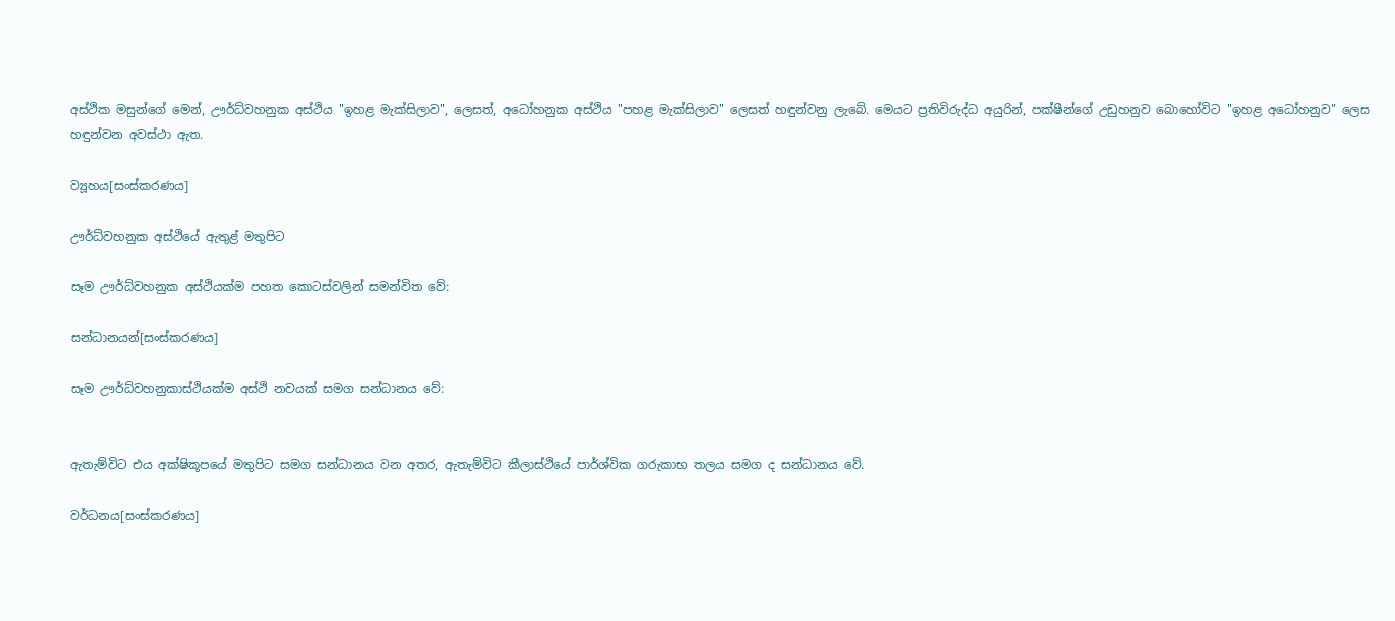අස්ථික මසුන්ගේ මෙන්, ඌර්ධ්වහනුක අස්ථිය "ඉහළ මැක්සිලාව", ලෙසත්, අධෝහනුක අස්ථිය "පහළ මැක්සිලාව" ලෙසත් හඳුන්වනු ලැබේ. මෙයට ප්‍රතිවිරුද්ධ අයුරින්, පක්ෂීන්ගේ උඩුහනුව බොහෝවිට "ඉහළ අධෝහනුව" ලෙස හඳුන්වන අවස්ථා ඇත.

ව්‍යූහය[සංස්කරණය]

ඌර්ධ්වහනුක අස්ථියේ ඇතුළ් මතුපිට

සෑම ඌර්ධ්වහනුක අස්ථියක්ම පහත කොටස්වලින් සමන්විත වේ:

සන්ධානයන්[සංස්කරණය]

සෑම ඌර්ධ්වහනුකාස්ථියක්ම අස්ථි නවයක් සමග සන්ධානය වේ:


ඇතැම්විට එය අක්ෂිකූපයේ මතුපිට සමග සන්ධානය වන අතර, ඇතැම්විට කීලාස්ථියේ පාර්ශ්වික ගරුකාභ තලය සමග ද සන්ධානය වේ.

වර්ධනය[සංස්කරණය]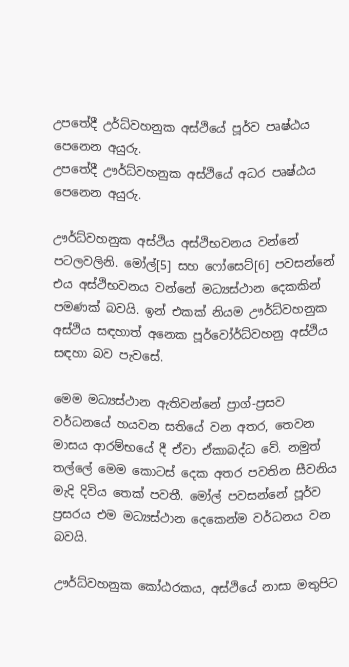උපතේදී උර්ධ්වහනුක අස්ථියේ පූර්ව පෘෂ්ඨය පෙනෙන අයුරු.
උපතේදී ඌර්ධ්වහනුක අස්ථියේ අධර පෘෂ්ඨය පෙනෙන අයුරු.

ඌර්ධ්වහනුක අස්ථිය අස්ථිභවනය වන්නේ පටලවලිනි‍. මෝල්[5] සහ ෆෝසෙට්[6] පවසන්නේ එය අස්ථිභවනය වන්නේ මධ්‍යස්ථාන දෙකකින් පමණක් බවයි. ඉන් එකක් නියම ඌර්ධ්වහනුක අස්ථිය සඳහාත් අනෙක පූර්වෝර්ධ්වහනු අස්ථිය සඳහා බව පැවසේ.

මෙම මධ්‍යස්ථාන ඇතිවන්නේ ප්‍රාග්-ප්‍රසව වර්ධනයේ හයවන සතියේ වන අතර, තෙවන මාසය ආරම්භයේ දී ඒවා ඒකාබද්ධ වේ. නමුත් තල්ලේ මෙම කොටස් දෙක අතර පවතින සීවනිය මැදි දිවිය තෙක් පවතී. මෝල් පවසන්නේ පූර්ව ප්‍රසරය එම මධ්‍යස්ථාන දෙකෙන්ම වර්ධනය වන බවයි.

ඌර්ධ්වහනුක කෝඨරකය, අස්ථියේ නාසා මතුපිට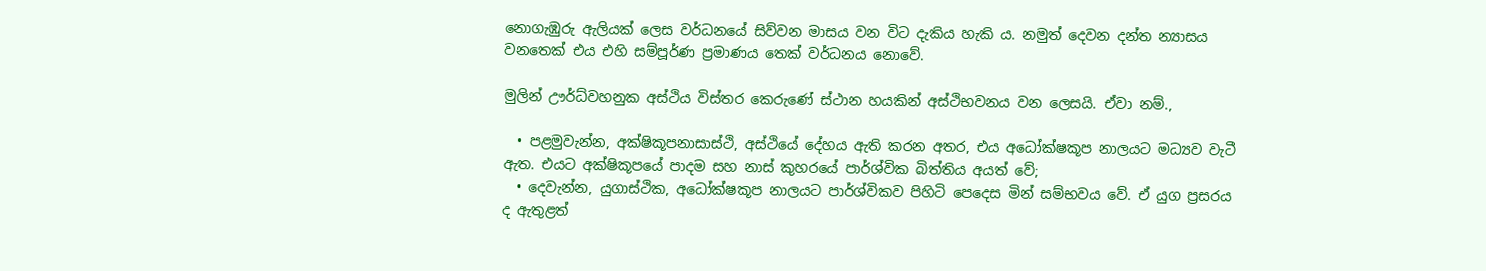නොගැඹුරු ඇලියක් ලෙස වර්ධනයේ සිව්වන මාසය වන විට දැකිය හැකි ය. නමුත් දෙවන දන්ත න්‍යාසය වනතෙක් එය එහි සම්පූර්ණ ප්‍රමාණය තෙක් වර්ධනය නොවේ.

මුලින් ඌර්ධ්වහනුක අස්ථිය විස්තර කෙරුණේ ස්ථාන හයකින් අස්ථිභවනය වන ලෙසයි. ඒවා නම්.,

  • පළමුවැන්න, අක්ෂිකූපනාසාස්ථි, අස්ථියේ දේහය ඇති කරන අතර, එය අධෝක්ෂකූප නාලයට මධ්‍යව වැටී ඇත. එයට අක්ෂිකූපයේ පාදම සහ නාස් කුහරයේ පාර්ශ්වික බිත්තිය අයත් වේ;
  • දෙවැන්න, යුගාස්ථික, අධෝක්ෂකූප නාලයට පාර්ශ්විකව පිහිටි පෙදෙස මින් සම්භවය වේ. ඒ යුග ප්‍රසරය ද ඇතුළත්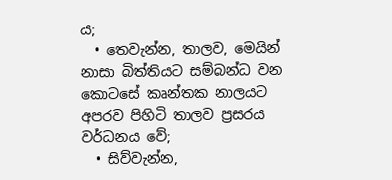ය;
  • තෙවැන්න, තාලව, මෙයින් නාසා බිත්තියට සම්බන්ධ වන කොටසේ කෘන්තක නාලයට අපරව පිහිටි තාලව ප්‍රසරය වර්ධනය වේ;
  • සිව්වැන්න,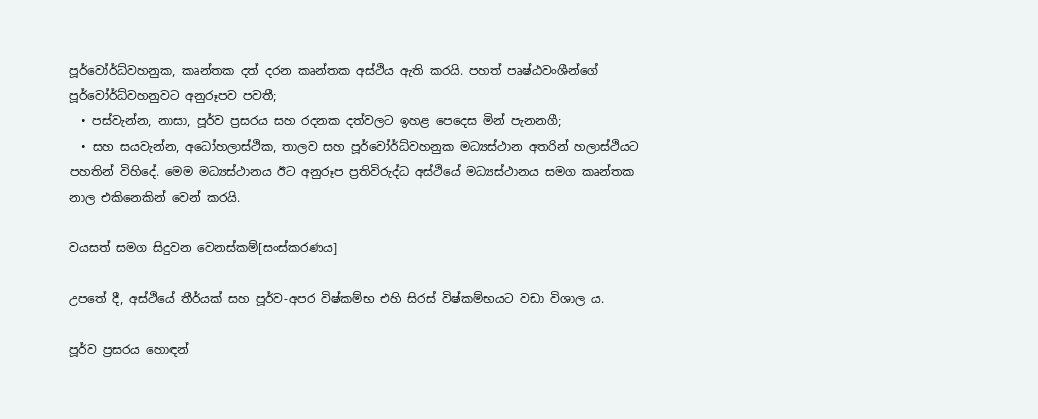පූර්වෝර්ධ්වහනුක, කෘන්තක දත් දරන කෘන්තක අස්ථිය ඇති කරයි. පහත් පෘෂ්ඨවංශීන්ගේ පූර්වෝර්ධ්වහනුවට අනුරූපව පවතී;
  • පස්වැන්න, නාසා, පූර්ව ප්‍රසරය සහ රදනක දත්වලට ඉහළ පෙදෙස මින් පැනනගී;
  • සහ සයවැන්න, අධෝහලාස්ථික, තාලව සහ පූර්වෝර්ධ්වහනුක මධ්‍යස්ථාන අතරින් හලාස්ථියට පහතින් විහිදේ. මෙම මධ්‍යස්ථානය ඊට අනුරූප ප්‍රතිවිරුද්ධ අස්ථියේ මධ්‍යස්ථානය සමග කෘන්තක නාල එකිනෙකින් වෙන් කරයි.

වයසත් සමග සිදුවන වෙනස්කම්[සංස්කරණය]

උපතේ දී, අස්ථියේ තීර්යක් සහ පූර්ව-අපර විෂ්කම්භ එහි සිරස් විෂ්කම්භයට වඩා විශාල ය.

පූර්ව ප්‍රසරය හොඳන්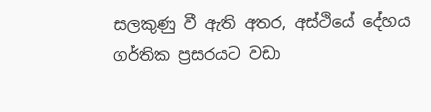සලකුණු වී ඇති අතර, අස්ථියේ දේහය ගර්තික ප්‍රසරයට වඩා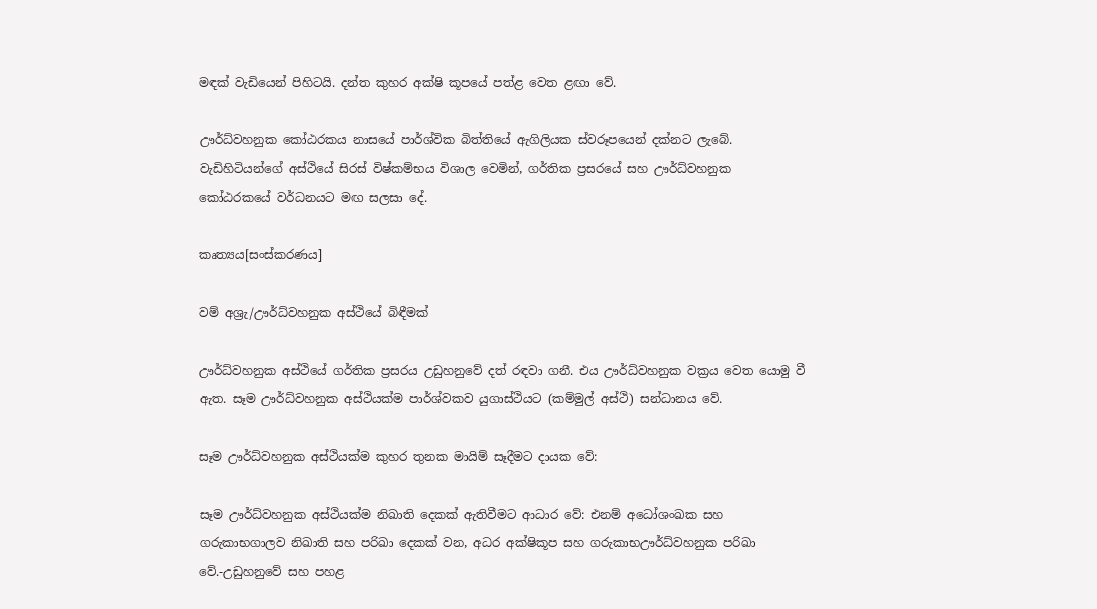මඳක් ‍වැඩියෙන් පිහිටයි. දන්ත කුහර අක්ෂි කූපයේ පත්ළ වෙත ළඟා වේ.

ඌර්ධ්වහනුක කෝඨරකය නාසයේ පාර්ශ්වික බිත්තියේ ඇගිලියක ස්වරූපයෙන් දක්නට ලැබේ. වැඩිහිටියන්ගේ ‍අස්ථියේ සිරස් විෂ්කම්භය විශාල වෙමින්, ගර්තික ප්‍රසරයේ සහ ඌර්ධ්වහනුක කෝඨරකයේ වර්ධනයට මඟ සලසා දේ.

කෘත්‍යය[සංස්කරණය]

වම් අශ්‍රැ/ඌර්ධ්වහනුක අස්ථියේ බිඳීමක්

ඌර්ධ්වහනුක අස්ථියේ ගර්තික ප්‍රසරය උඩුහනුවේ දත් රඳවා ගනී. එය ඌර්ධ්වහනුක වක්‍රය වෙත යොමු වී ඇත. සෑම ඌර්ධ්වහනුක අස්ථියක්ම පාර්ශ්වකව යුගාස්ථියට (කම්මුල් අස්ථි) සන්ධානය වේ.

සෑම ඌර්ධ්වහනුක අස්ථියක්ම කුහර තුනක මායිම් සෑදීමට දායක වේ:

සෑම ඌර්ධ්වහනුක අස්ථියක්ම නිඛාති දෙකක් ඇතිවීමට ආධාර වේ: එනම් අධෝශංඛක සහ ගරුකාභගාලව නිඛාති සහ පරිඛා දෙකක් වන, අධර අක්ෂිකූප සහ ගරුකාභඌර්ධ්වහනුක පරිඛා වේ.-උඩුහනුවේ සහ පහළ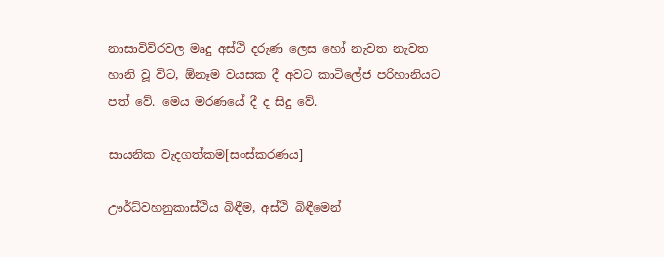නාසාවිවිරවල මෘදු අස්ථි දරුණ ලෙස හෝ නැවත නැවත හානි වූ විට, ඕනෑම වයසක දී අවට කාටිලේජ පරිහානියට පත් වේ. මෙය මරණයේ දී ද සිදු වේ.

සායනික වැදගත්කම[සංස්කරණය]

ඌර්ධ්වහනුකාස්ථිය බිඳීම, අස්ථි බිඳීමෙන්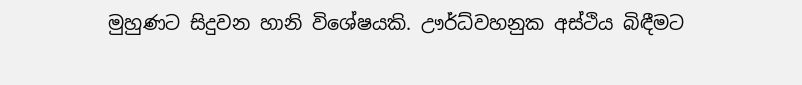මුහුණට සිදුවන හානි විශේෂයකි. ඌර්ධ්වහනුක අස්ථිය බිඳීමට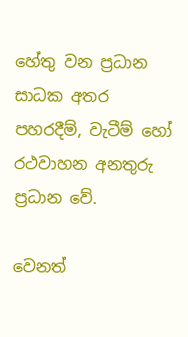හේතු වන ප්‍රධාන සාධක අතර පහරදීම්, වැටීම් හෝ රථවාහන අනතුරු ප්‍රධාන වේ.

වෙනත්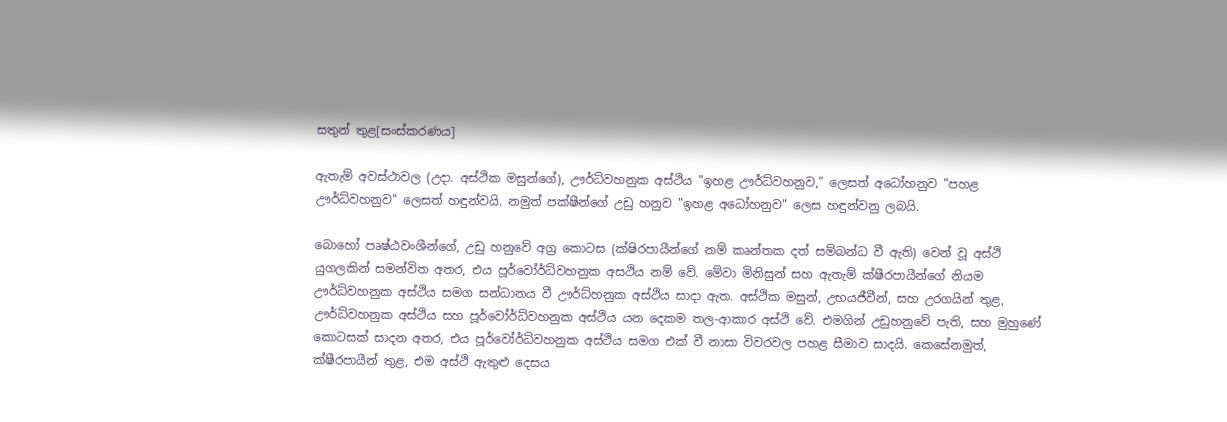සතුන් තුළ[සංස්කරණය]

ඇතැම් අවස්ථාවල (උදා. අස්ථික මසුන්ගේ), ඌර්ධ්වහනුක අස්ථිය "ඉහළ ඌර්ධ්වහනුව," ලෙසත් අධෝහනුව "පහළ ඌර්ධ්වහනුව" ලෙසත් හඳුන්වයි. නමුත් පක්ෂීන්ගේ උඩු හනුව "ඉහළ අ‍ධෝහනුව" ලෙස හඳුන්වනු ලබයි.

බොහෝ පෘෂ්ඨවංශීන්ගේ, උඩු හනුවේ අග්‍ර කොටස (ක්ෂිරපායීන්ගේ නම් කෘන්තක දත් සම්බන්ධ වී ඇති) වෙන් වූ අස්ථි යුගලකින් සමන්විත අතර, එය පූර්වෝර්ධ්වහනුක අසථිය නම් වේ. මේවා මිනිසුන් සහ ඇතැම් ක්ෂීරපායීන්ගේ නියම ඌර්ධ්වහනුක අස්ථිය සමග සන්ධානය වී ඌර්ධ්හනුක අස්ථිය සාදා ඇත. අස්ථික මසුන්, උභයජීවීන්, සහ උරගයින් තුළ, ඌර්ධ්වහනුක අස්ථිය සහ පූර්වෝර්ධ්වහනුක අස්ථිය යන දෙකම තල-ආකාර අස්ථි වේ. එමගින් උඩුහනුවේ පැති, සහ මුහුණේ කොටසක් සාදන අතර, එය පූර්වෝර්ධ්වහනුක අස්ථිය සමග එක් වී නාසා විවරවල පහළ සීමාව සාදයි. කෙසේනමුත්, ක්ෂීරපායීන් තුළ, එම අස්ථි ඇතුළු දෙසය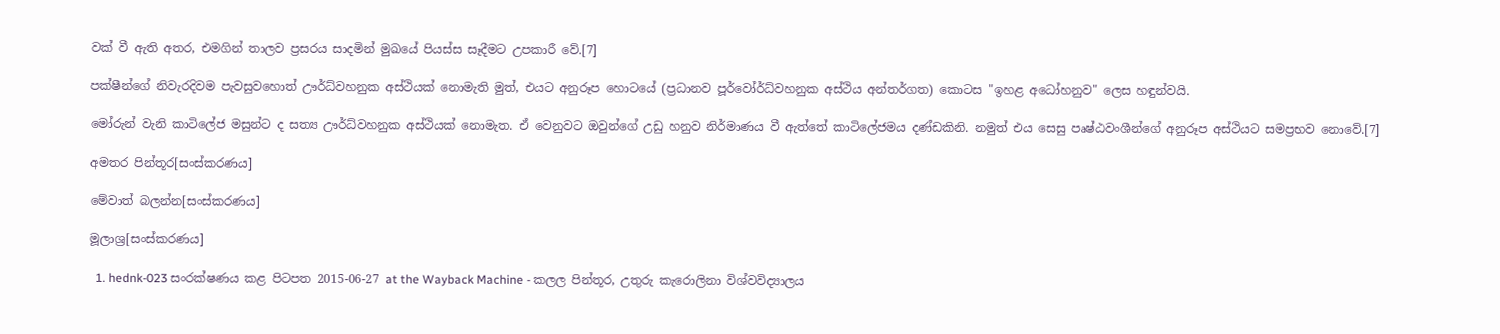වක් වී ඇති අතර, එමගින් තාලව ප්‍රසරය සාදමින් මුඛයේ පියස්ස සෑදීමට උපකාරී වේ.[7]

පක්ෂීන්ගේ නිවැරදිවම පැවසුවහොත් ඌර්ධ්වහනුක අස්ථියක් නොමැති මුත්, එයට අනුරූප හොටයේ (ප්‍රධානව පූර්වෝර්ධ්වහනුක අස්ථිය අන්තර්ගත) කොටස "ඉහළ අධෝහනුව" ලෙස හඳුන්වයි.

මෝරුන් වැනි කාටිලේජ මසුන්ට ද සත්‍ය ඌර්ධ්වහනුක අස්ථියක් නොමැත. ඒ වෙනුවට ඔවුන්ගේ උඩු හනුව නිර්මාණය වී ඇත්තේ කාටිලේජමය දණ්ඩකිනි. නමුත් එය සෙසු පෘෂ්ඨවංශීන්ගේ අනුරූප අස්ථියට සමප්‍රභව නොවේ.[7]

අමතර පින්තූර[සංස්කරණය]

මේවාත් බලන්න[සංස්කරණය]

මූලාශ්‍ර[සංස්කරණය]

  1. hednk-023 සංරක්ෂණය කළ පිටපත 2015-06-27 at the Wayback Machine - කලල පින්තූර, උතුරු කැරොලිනා විශ්වවිද්‍යාලය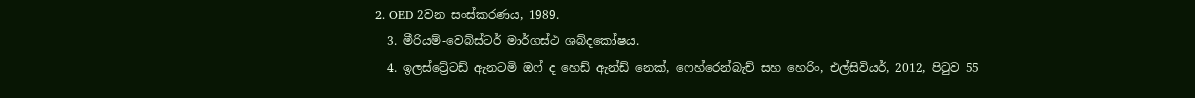2. OED 2වන සංස්කරණය, 1989.
  3. මීරියම්-වෙබ්ස්ටර් මාර්ගස්ථ ශබ්දකෝෂය.
  4. ඉලස්ට්‍රේටඩ් ඇනටමි ඔෆ් ද හෙඩ් ඇන්ඩ් නෙක්, ෆෙහ්රෙන්බැච් සහ හෙරිං, එල්සිවියර්, 2012, පිටුව 55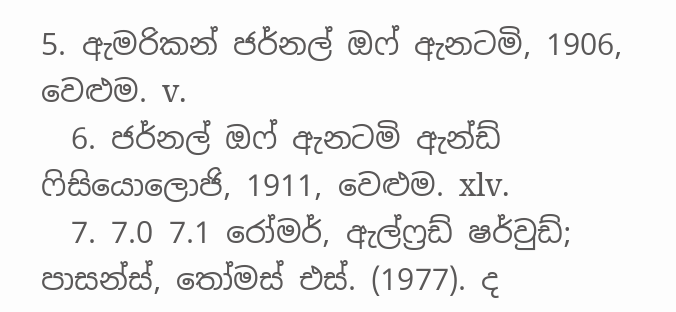5. ඇමරිකන් ජර්නල් ඔෆ් ඇනටමි, 1906, වෙළුම. v.
  6. ජර්නල් ඔෆ් ඇනටමි ඇන්ඩ් ෆිසියොලොජි, 1911, වෙළුම. xlv.
  7. 7.0 7.1 රෝමර්, ඇල්ෆ්‍රඩ් ෂර්වුඩ්; පාසන්ස්, තෝමස් එස්. (1977). ද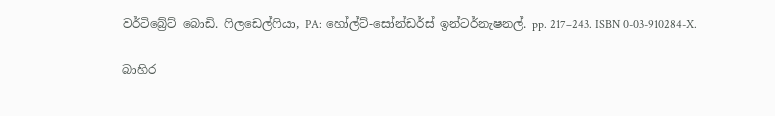වර්ටිබ්‍රේට් බොඩි. ෆිලඩෙල්ෆියා, PA: හෝල්ට්-සෝන්ඩර්ස් ඉන්ටර්නැෂනල්. pp. 217–243. ISBN 0-03-910284-X.

බාහිර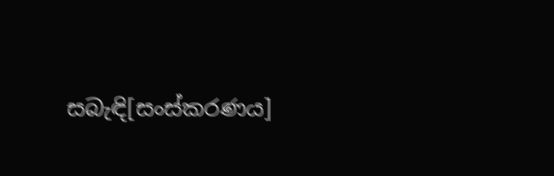සබැඳි[සංස්කරණය]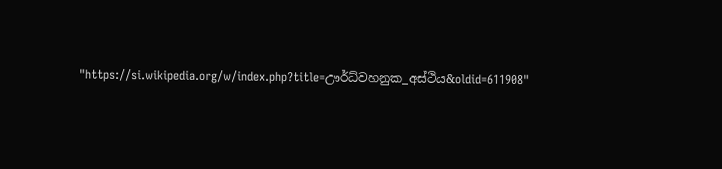"https://si.wikipedia.org/w/index.php?title=ඌර්ධ්වහනුක_අස්ථිය&oldid=611908"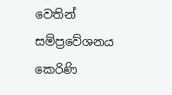වෙතින් සම්ප්‍රවේශනය කෙරිණි